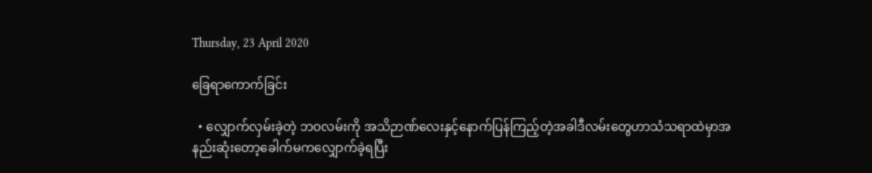Thursday, 23 April 2020

ခြေရာကောက်ခြင်း

  • လျှောက်လှမ်းခဲ့တဲ့ ဘဝလမ်းကို အသိဉာဏ်လေးနှင့်နောက်ပြန်ကြည့်တဲ့အခါဒီလမ်းတွေဟာသံသရာထဲမှာအနည်းဆုံးတော့ခေါက်မကလျှောက်ခဲ့ရပြီး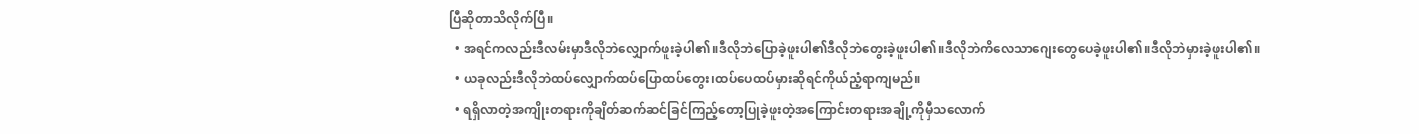ပြီဆိုတာသိလိုက်ပြီ။
  • အရင်ကလည်းဒီလမ်းမှာဒီလိုဘဲလျှောက်ဖူးခဲ့ပါ၏။ဒီလိုဘဲပြောခဲ့ဖူးပါ၏ဒီလိုဘဲတွေးခဲ့ဖူးပါ၏။ဒီလိုဘဲကိလေသာဂျေးတွေပေခဲ့ဖူးပါ၏။ဒီလိုဘဲမှားခဲ့ဖူးပါ၏။
  • ယခုလည်းဒီလိုဘဲထပ်လျှောက်ထပ်ပြောထပ်တွေး၊ထပ်ပေထပ်မှားဆိုရင်ကိုယ်ညံ့ရာကျမည်။
  • ရရှိလာတဲ့အကျိုးတရားကိုချိတ်ဆက်ဆင်ခြင်ကြည့်တော့ပြုခဲ့ဖူးတဲ့အကြောင်းတရားအချို့ကိုမှီသလောက်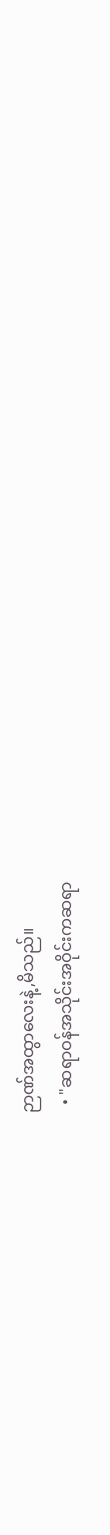ဉာဏ်အထွာလေးနဲ့,မိသည်။
  • "ဆရာဝန်အသိုင်းအဝိုင်းကဆရာ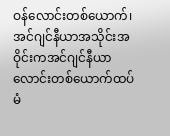ဝန်လောင်းတစ်ယောက်၊အင်ဂျင်နီယာအသိုင်းအဝိုင်းကအင်ဂျင်နီယာလောင်းတစ်ယောက်ထပ်မံ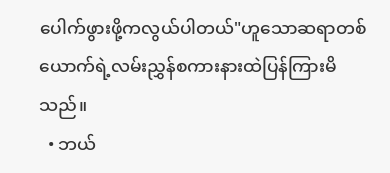ပေါက်ဖွားဖို့ကလွယ်ပါတယ်"ဟူသောဆရာတစ်ယောက်ရဲ့လမ်းညွှန်စကားနားထဲပြန်ကြားမိသည်။
  • ဘယ်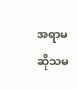အရာမဆိုသမ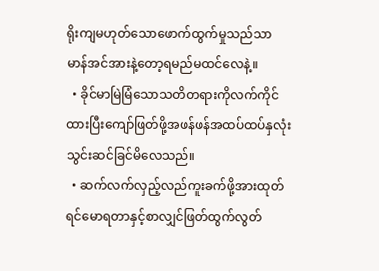ရိုးကျမဟုတ်သောဖောက်ထွက်မှုသည်သာမာန်အင်အားနဲ့တော့ရမည်မထင်လေနဲ့။
  • ခိုင်မာမြဲမြံသောသတိတရားကိုလက်ကိုင်ထားပြီးကျော်ဖြတ်ဖို့အဖန်ဖန်အထပ်ထပ်နှလုံးသွင်းဆင်ခြင်မိလေသည်။
  • ဆက်လက်လှည့်လည်ကူးခက်ဖို့အားထုတ်ရင်မောရတာနှင့်စာလျှင်ဖြတ်ထွက်လွတ်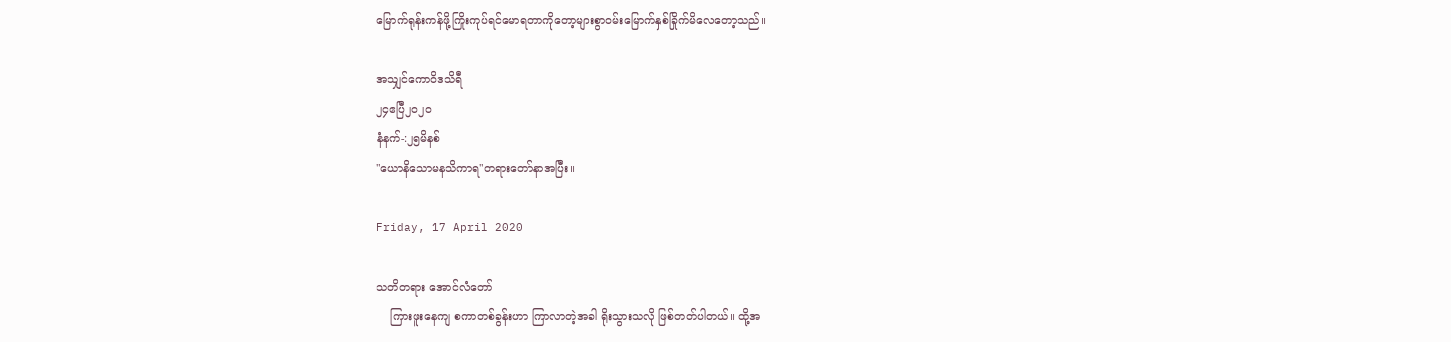မြောက်ရုန်းကန်ဖို့ကြိုးကုပ်ရင်မောရတာကိုတော့များစွာဝမ်းမြောက်နှစ်ခြိုက်မိလေတော့သည်။

အသျှင်ကောဝိဒသိရီ
၂၄ဧပြီ၂၀၂၀
နံနက်-:၂၅မိနစ်
"ယောနိသောမနသိကာရ"တရားတော်နာအပြီး။

Friday, 17 April 2020

သတိတရား အောင်လံတော်
    ကြားဖူးနေကျ စကာတစ်ခွန်းဟာ ကြာလာတဲ့အခါ ရိုးသွားသလို ဖြစ်တတ်ပါတယ်။ ထို့အ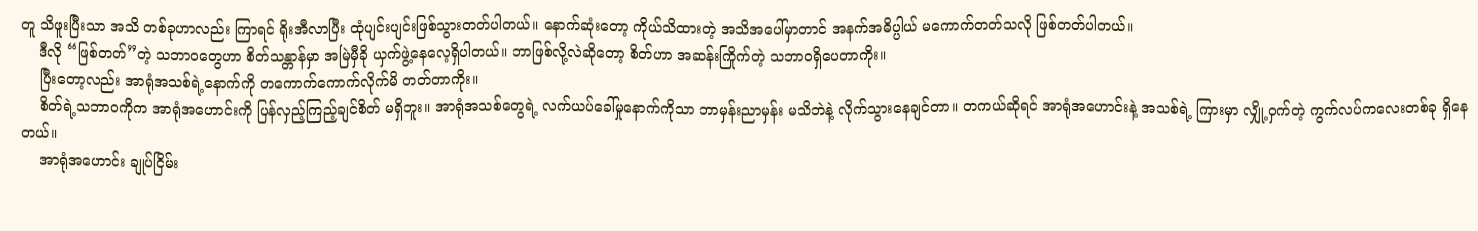တူ သိဖူးပြီးသာ အသိ တစ်ခုဟာလည်း ကြာရင် ရိုးအီလာပြီး ထုံပျင်းပျင်းဖြစ်သွားတတ်ပါတယ်။ နောက်ဆုံးတော့ ကိုယ်သိထားတဲ့ အသိအပေါ်မှာတာင် အနက်အဓိပ္ပါယ် မကောက်တတ်သလို ဖြစ်တတ်ပါတယ်။
    ဒီလို “ဖြစ်တတ်”တဲ့ သဘာဝတွေဟာ စိတ်သန္တာန်မှာ အမြဲမှီခို ယှက်ဖွဲ့နေလေ့ရှိပါတယ်။ ဘာဖြစ်လို့လဲဆိုတော့ စိတ်ဟာ အဆန်းကြိုက်တဲ့ သဘာဝရှိပေတာကိုး။
    ပြီးတော့လည်း အာရုံအသစ်ရဲ့နောက်ကို တကောက်ကောက်လိုက်မိ တတ်တာကိုး။
    စိတ်ရဲ့သဘာဝကိုက အာရုံအဟောင်းကို ပြန်လှည့်ကြည့်ချင်စိတ် မရှိဘူး။ အာရုံအသစ်တွေရဲ့ လက်ယပ်ခေါ်မှုနောက်ကိုသာ ဘာမှန်းညာမှန်း မသိဘဲနဲ့ လိုက်သွားနေချင်တာ။ တကယ်ဆိုရင် အာရုံအဟောင်းနဲ့ အသစ်ရဲ့ ကြားမှာ လျှို့ဝှက်တဲ့ ကွက်လပ်ကလေးတစ်ခု ရှိနေတယ်။
    အာရုံအဟောင်း ချုပ်ငြိမ်း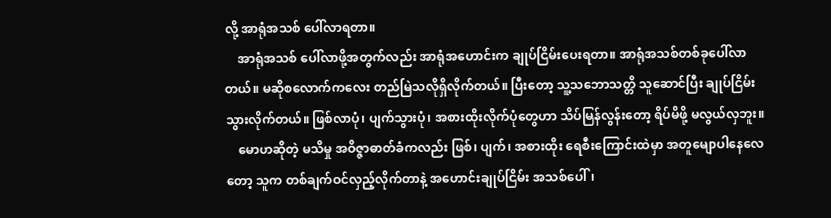လို့ အာရုံအသစ် ပေါ်လာရတာ။
    အာရုံအသစ် ပေါ်လာဖို့အတွက်လည်း အာရုံအဟောင်းက ချုပ်ငြိမ်းပေးရတာ။ အာရုံအသစ်တစ်ခုပေါ်လာတယ်။ မဆိုစလောက်ကလေး တည်မြဲသလိုရှိလိုက်တယ်။ ပြီးတော့ သူ့သဘောသတ္တိ သူဆောင်ပြီး ချုပ်ငြိမ်းသွားလိုက်တယ်။ ဖြစ်လာပုံ၊ ပျက်သွားပုံ၊ အစားထိုးလိုက်ပုံတွေဟာ သိပ်မြန်လွန်းတော့ ရိပ်မိဖို့ မလွယ်လှဘူး။
    မောဟဆိုတဲ့ မသိမှု အဝိဇ္ဇာဓာတ်ခံကလည်း ဖြစ်၊ ပျက်၊ အစားထိုး ရေစီးကြောင်းထဲမှာ အတူမျောပါနေလေတော့ သူက တစ်ချက်ဝင်လှည့်လိုက်တာနဲ့ အဟောင်းချုပ်ငြိမ်း အသစ်ပေါ်၊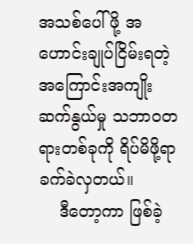အသစ်ပေါ်ဖို့ အဟောင်းချုပ်ငြိမ်းရတဲ့ အကြောင်းအကျိုးဆက်နွယ်မှု သဘာဝတရားတစ်ခုကို ရိပ်မိဖို့ရာ ခက်ခဲလှတယ်။
    ဒီတော့ကာ ဖြစ်ခဲ့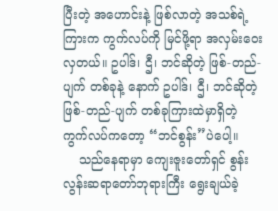ပြီးတဲ့ အဟောင်းနဲ့ ဖြစ်လာတဲ့ အသစ်ရဲ့ ကြားက ကွက်လပ်ကို မြင်ဖို့ရာ အလှမ်းဝေးလှတယ်။ ဥပါဒ်၊ ဌီ၊ ဘင်ဆိုတဲ့ ဖြစ်-တည်-ပျက် တစ်ခုနဲ့ နောက် ဥပါဒ်၊ ဌီ၊ ဘင်ဆိုတဲ့ ဖြစ်-တည်-ပျက် တစ်ခုကြားထဲမှာရှိတဲ့ ကွက်လပ်ကတော့ “ဘင်စွန်း”ပဲပေါ့။
    သည်နေရာမှာ ကျေးဇူးတော်ရှင် စွန်းလွန်းဆရာတော်ဘုရားကြီး ရွေးချယ်ခဲ့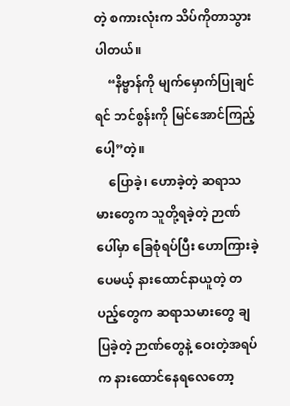တဲ့ စကားလုံးက သိပ်ကိုတာသွားပါတယ်။
    “နိဗ္ဗာန်ကို မျက်မှောက်ပြုချင်ရင် ဘင်စွန်းကို မြင်အောင်ကြည့်ပေါ့”တဲ့။
    ပြောခဲ့၊ ဟောခဲ့တဲ့ ဆရာသမားတွေက သူတို့ရခဲ့တဲ့ ဉာဏ်ပေါ်မှာ ခြေစုံရပ်ပြီး ဟောကြားခဲ့ပေမယ့် နားထောင်နာယူတဲ့ တပည့်တွေက ဆရာသမားတွေ ချပြခဲ့တဲ့ ဉာဏ်တွေနဲ့ ဝေးတဲ့အရပ်က နားထောင်နေရလေတော့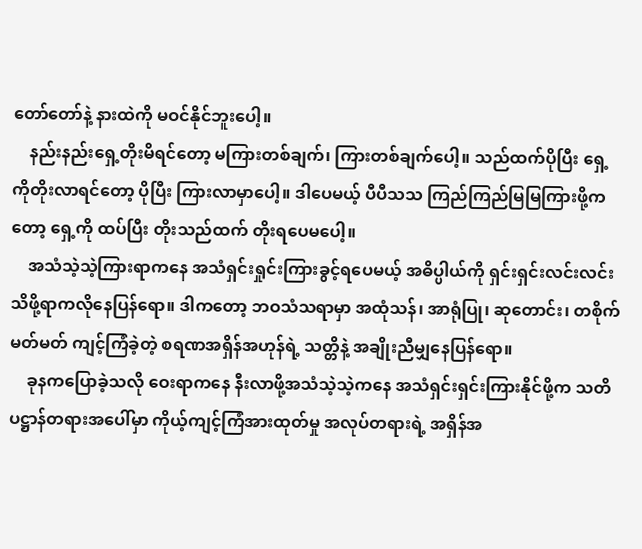တော်တော်နဲ့ နားထဲကို မဝင်နိုင်ဘူးပေါ့။
    နည်းနည်းရှေ့တိုးမိရင်တော့ မကြားတစ်ချက်၊ ကြားတစ်ချက်ပေါ့။ သည်ထက်ပိုပြီး ရှေ့ကိုတိုးလာရင်တော့ ပိုပြီး ကြားလာမှာပေါ့။ ဒါပေမယ့် ပီပီသသ ကြည်ကြည်မြမြကြားဖို့ကတော့ ရှေ့ကို ထပ်ပြီး တိုးသည်ထက် တိုးရပေမပေါ့။
    အသံသဲ့သဲ့ကြားရာကနေ အသံရှင်းရှုင်းကြားခွင့်ရပေမယ့် အဓိပ္ပါယ်ကို ရှင်းရှင်းလင်းလင်း သိဖို့ရာကလိုနေပြန်ရော။ ဒါကတော့ ဘဝသံသရာမှာ အထုံသန်၊ အာရုံပြု၊ ဆုတောင်း၊ တစိုက်မတ်မတ် ကျင့်ကြံခဲ့တဲ့ စရဏအရှိန်အဟုန်ရဲ့ သတ္တိနဲ့ အချိုးညီမျှနေပြန်ရော။
    ခုနကပြောခဲ့သလို ဝေးရာကနေ နီးလာဖို့အသံသဲ့သဲ့ကနေ အသံရှင်းရှင်းကြားနိုင်ဖို့က သတိပဋ္ဌာန်တရားအပေါ်မှာ ကိုယ့်ကျင့်ကြံအားထုတ်မှု အလုပ်တရားရဲ့ အရှိန်အ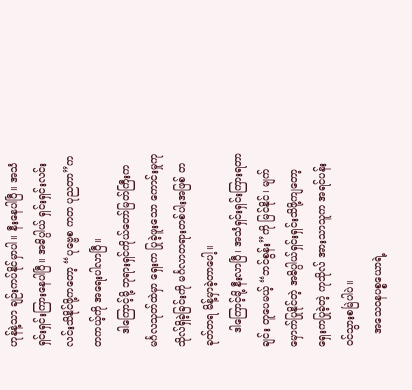ဟုန်နဲ့သာ ချဉ်းကပ်နိုင်မှာပါ။ နီးနေပါပြီ။ အသံ ရှင်းရှင်းကြားနေပါပြီ။ အဓိပ္ပါယ် ရှင်းရှင်းလင်းလင်းသိနိုင်ဖို့ကတော့ “ပုဗ္ဗေစ ကတ ပုညတာ”က တကယ့်ကို အရေးပါလာပြီ။
    ဒါကြောင့်မို့ ဘုရားရှင်ကိုယ်တော်မြတ်ကြီးက မင်္ဂလသုတ်ထဲမှာ ရှေးက ပြုခဲ့ဖူးသော ကောင်းမှုကုသိုလ်ရှိခဲ့ခြင်းကို မင်္ဂလာတရားတစ်ပါးအဖြစ် တခုတ်တရ မိန့်မှာခဲ့တာပေါ့။
    ဒါကြောင့်မို့ နီးလာပြီ၊ အသံရှင်းရှင်းကြားရတာချင်း တူပေမယ့် “ဘင်စွန်း”ကို မြင်နိုင်၊ မျက်မှောက်ပြုနိုင်တဲ့ အဓိပ္ပါယ်ရှင်းရှင်းသိဖို့ကျတော့ ရှေးကပြုခဲ့တဲ့ ကုသိုလ် အားသာသူက အရင်ပန်းဝင်သွားစမြဲပါပဲ။
    အသေဝနပစ္စယောရဲ့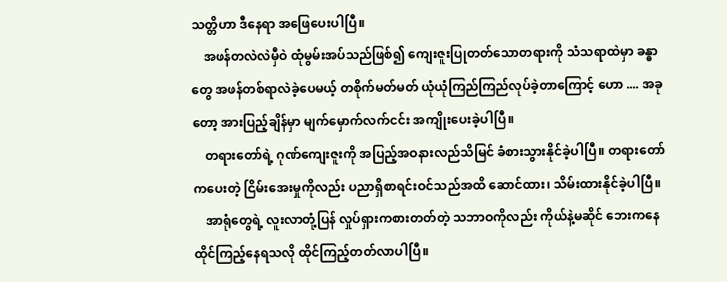သတ္တိဟာ ဒီနေရာ အဖြေပေးပါပြီ။
    အဖန်တလဲလဲမှီဝဲ ထုံမွမ်းအပ်သည်ဖြစ်၍ ကျေးဇူးပြုတတ်သောတရားကို သံသရာထဲမှာ ခန္ဓာတွေ အဖန်တစ်ရာလဲခဲ့ပေမယ့် တစိုက်မတ်မတ် ယုံယုံကြည်ကြည်လုပ်ခဲ့တာကြောင့် ဟော .... အခုတော့ အားပြည့်ချိန်မှာ မျက်မှောက်လက်ငင်း အကျိုးပေးခဲ့ပါပြီ။
    တရားတော်ရဲ့ ဂုဏ်ကျေးဇူးကို အပြည့်အဝနားလည်သိမြင် ခံစားသွားနိုင်ခဲ့ပါပြီ။ တရားတော်ကပေးတဲ့ ငြိမ်းအေးမှုကိုလည်း ပညာရှိစာရင်းဝင်သည်အထိ ဆောင်ထား၊ သိမ်းထားနိုင်ခဲ့ပါပြီ။
    အာရုံတွေရဲ့ လူးလာတုံ့ပြန် လှုပ်ရှားကစားတတ်တဲ့ သဘာဝကိုလည်း ကိုယ်နဲ့မဆိုင် ဘေးကနေ ထိုင်ကြည့်နေရသလို ထိုင်ကြည့်တတ်လာပါပြီ။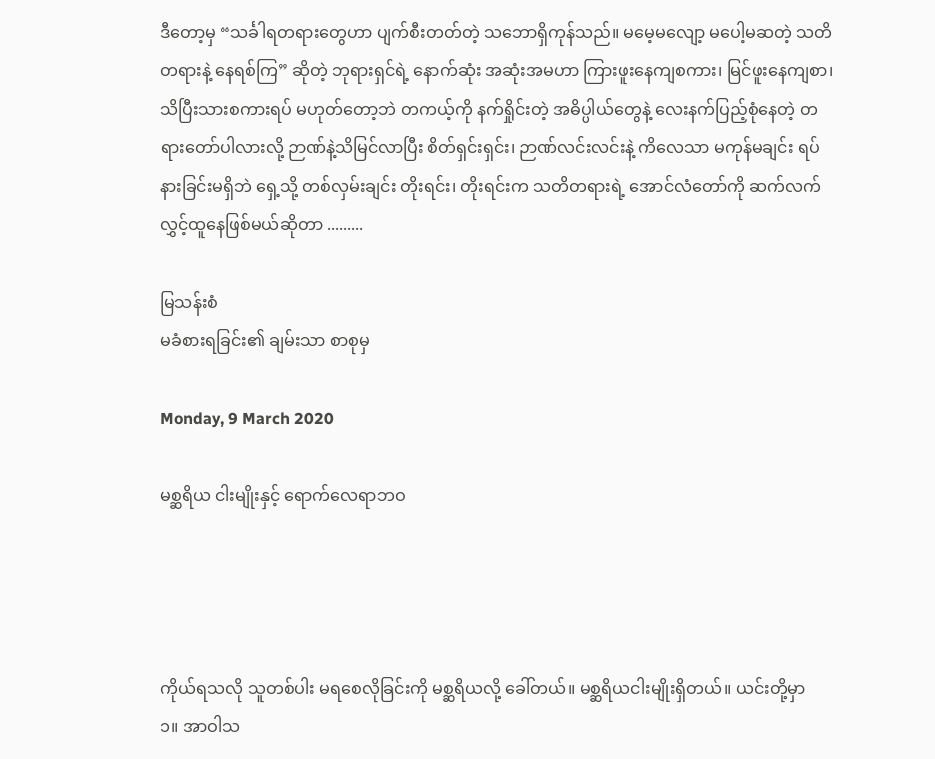ဒီတော့မှ “သင်္ခါရတရားတွေဟာ ပျက်စီးတတ်တဲ့ သဘောရှိကုန်သည်။ မမေ့မလျော့ မပေါ့မဆတဲ့ သတိတရားနဲ့ နေရစ်ကြ” ဆိုတဲ့ ဘုရားရှင်ရဲ့ နောက်ဆုံး အဆုံးအမဟာ ကြားဖူးနေကျစကား၊ မြင်ဖူးနေကျစာ၊ သိပြီးသားစကားရပ် မဟုတ်တော့ဘဲ တကယ့်ကို နက်ရှိုင်းတဲ့ အဓိပ္ပါယ်တွေနဲ့ လေးနက်ပြည့်စုံနေတဲ့ တရားတော်ပါလားလို့ ဉာဏ်နဲ့သိမြင်လာပြီး စိတ်ရှင်းရှင်း၊ ဉာဏ်လင်းလင်းနဲ့ ကိလေသာ မကုန်မချင်း ရပ်နားခြင်းမရှိဘဲ ရှေ့သို့ တစ်လှမ်းချင်း တိုးရင်း၊ တိုးရင်းက သတိတရားရဲ့ အောင်လံတော်ကို ဆက်လက်လွှင့်ထူနေဖြစ်မယ်ဆိုတာ .........

မြသန်းစံ
မခံစားရခြင်း၏ ချမ်းသာ စာစုမှ

Monday, 9 March 2020

မစ္ဆရိယ ငါးမျိုးနှင့် ရောက်လေရာဘဝ




ကိုယ်ရသလို သူတစ်ပါး မရစေလိုခြင်းကို မစ္ဆရိယလို့ ခေါ်တယ်။ မစ္ဆရိယငါးမျိုးရှိတယ်။ ယင်းတို့မှာ
၁။ အာဝါသ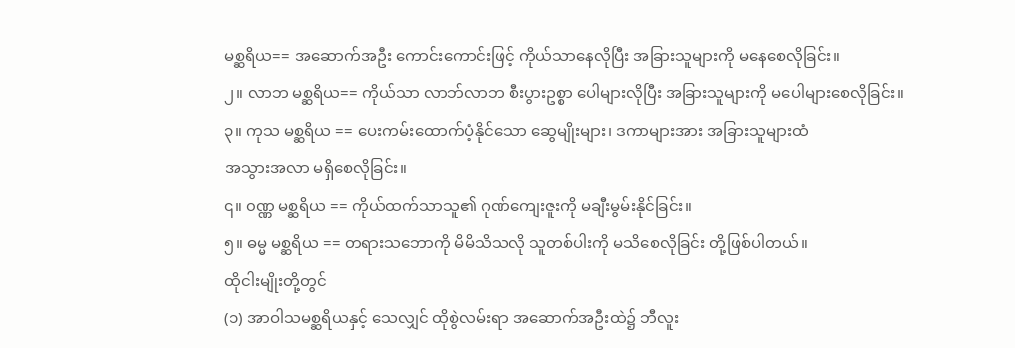မစ္ဆရိယ== အဆောက်အဦး ကောင်းကောင်းဖြင့် ကိုယ်သာနေလိုပြီး အခြားသူများကို မနေစေလိုခြင်း။
၂။ လာဘ မစ္ဆရိယ== ကိုယ်သာ လာဘ်လာဘ စီးပွားဥစ္စာ ပေါများလိုပြီး အခြားသူများကို မပေါများစေလိုခြင်း။
၃။ ကုသ မစ္ဆရိယ == ပေးကမ်းထောက်ပံ့နိုင်သော ဆွေမျိုးများ၊ ဒကာများအား အခြားသူများထံ
အသွားအလာ မရှိစေလိုခြင်း။
၎။ ၀ဏ္ဏ မစ္ဆရိယ == ကိုယ်ထက်သာသူ၏ ဂုဏ်ကျေးဇူးကို မချီးမွမ်းနိုင်ခြင်း။
၅။ ဓမ္မ မစ္ဆရိယ == တရားသဘောကို မိမိသိသလို သူတစ်ပါးကို မသိစေလိုခြင်း တို့ဖြစ်ပါတယ်။
ထိုငါးမျိုးတို့တွင်
(၁) အာဝါသမစ္ဆရိယနှင့် သေလျှင် ထိုစွဲလမ်းရာ အဆောက်အဦးထဲ၌ ဘီလူး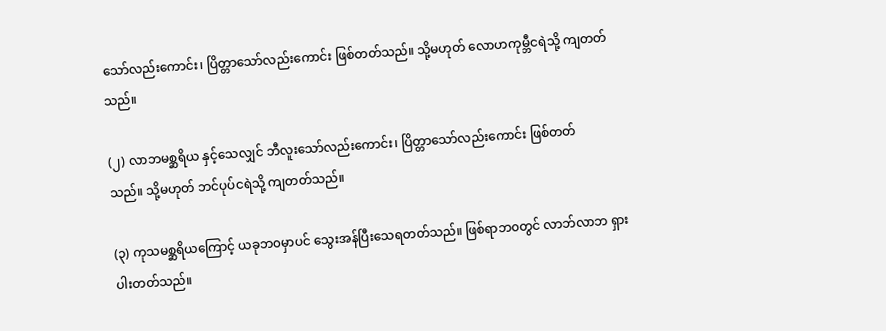သော်လည်းကောင်း၊ ပြိတ္တာသော်လည်းကောင်း ဖြစ်တတ်သည်။ သို့မဟုတ် လောဟကုမ္ဘီငရဲသို့ ကျတတ်သည်။

(၂) လာဘမစ္ဆရိယ နှင့်သေလျှင် ဘီလူးသော်လည်းကောင်း၊ ပြိတ္တာသော်လည်းကောင်း ဖြစ်တတ်
သည်။ သို့မဟုတ် ဘင်ပုပ်ငရဲသို့ ကျတတ်သည်။

(၃) ကုသမစ္ဆရိယကြောင့် ယခုဘ၀မှာပင် သွေးအန်ပြီးသေရတတ်သည်။ ဖြစ်ရာဘ၀တွင် လာဘ်လာဘ ရှားပါးတတ်သည်။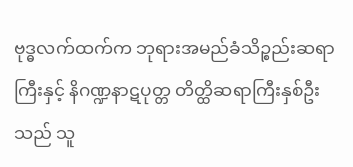ဗုဒ္ဓလက်ထက်က ဘုရားအမည်ခံသိဉ္စည်းဆရာကြီးနှင့် နိဂဏ္ဍနာဋပုတ္တ တိတ္ထိဆရာကြီးနှစ်ဦးသည် သူ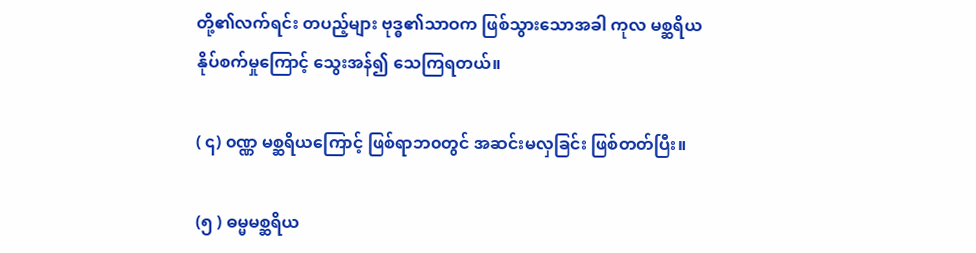တို့၏လက်ရင်း တပည့်များ ဗုဒ္ဓ၏သာဝက ဖြစ်သွားသောအခါ ကုလ မစ္ဆရိယ နိုပ်စက်မှုကြောင့် သွေးအန်၍ သေကြရတယ်။

( ၎) ၀ဏ္ဏ မစ္ဆရိယကြောင့် ဖြစ်ရာဘ၀တွင် အဆင်းမလှခြင်း ဖြစ်တတ်ပြီး။

(၅ ) ဓမ္မမစ္ဆရိယ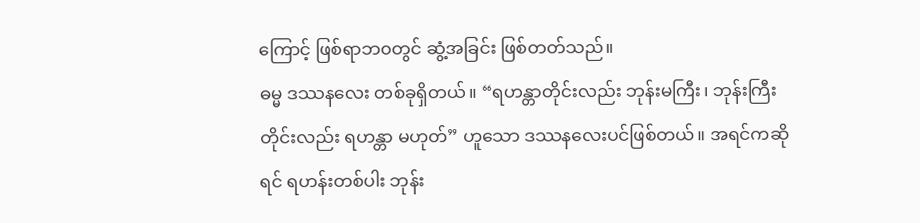ကြောင့် ဖြစ်ရာဘ၀တွင် ဆွံ့အခြင်း ဖြစ်တတ်သည်။
ဓမ္မ ဒဿနလေး တစ်ခုရှိတယ်။ “ရဟန္တာတိုင်းလည်း ဘုန်းမကြီး၊ ဘုန်းကြီးတိုင်းလည်း ရဟန္တာ မဟုတ်” ဟူသော ဒဿနလေးပင်ဖြစ်တယ်။ အရင်ကဆိုရင် ရဟန်းတစ်ပါး ဘုန်း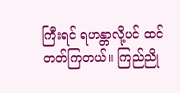ကြီးရင် ရဟန္တာလို့ပင် ထင်တတ်ကြတယ်။ ကြည်ညို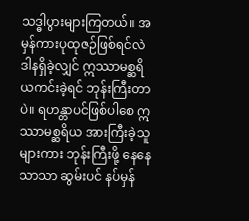သဒ္ဓါပွားများကြတယ်။ အမှန်ကားပုထုဇဉ်ဖြစ်ရင်လဲ ဒါနရှိခဲ့လျှင် ဣဿာမစ္ဆရိယကင်းခဲ့ရင် ဘုန်းကြီးတာပဲ။ ရဟန္တာပင်ဖြစ်ပါစေ ဣဿာမစ္ဆရိယ အားကြီးခဲ့သူများကား ဘုန်းကြီးဖို့ နေနေသာသာ ဆွမ်းပင် နပ်မှန်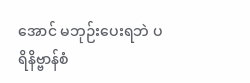အောင် မဘုဉ်းပေးရဘဲ ပရိနိဗ္ဗာန်စံ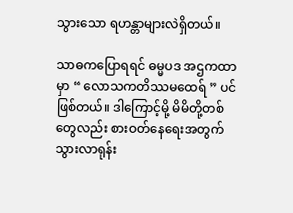သွားသော ရဟန္တာများလဲရှိတယ်။

သာဓကပြောရရင် ဓမ္မပဒ အဌကထာမှာ “ လောသကတိဿမထေရ် ” ပင်ဖြစ်တယ်။ ဒါကြောင့်မို့ မိမိတို့တစ်တွေလည်း စားဝတ်နေရေးအတွက် သွားလာရုန်း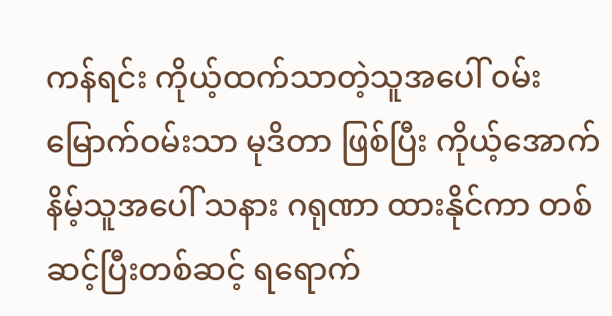ကန်ရင်း ကိုယ့်ထက်သာတဲ့သူအပေါ် ၀မ်းမြောက်ဝမ်းသာ မုဒိတာ ဖြစ်ပြီး ကိုယ့်အောက်နိမ့်သူအပေါ် သနား ဂရုဏာ ထားနိုင်ကာ တစ်ဆင့်ပြီးတစ်ဆင့် ရရောက်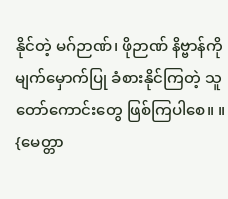နိုင်တဲ့ မဂ်ဉာဏ်၊ ဖိုဉာဏ် နိဗ္ဗာန်ကို မျက်မှောက်ပြု ခံစားနိုင်ကြတဲ့ သူတော်ကောင်းတွေ ဖြစ်ကြပါစေ။ ။
{မေတ္တာ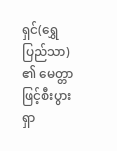ရှင်(ရွှေပြည်သာ) ၏ မေတ္တာဖြင့်စီးပွားရှာ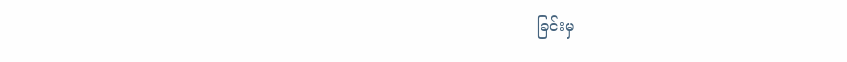ခြင်းမှ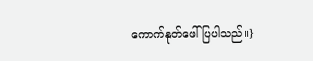ကောက်နုတ်ဖေါ်ပြပါသည်။}